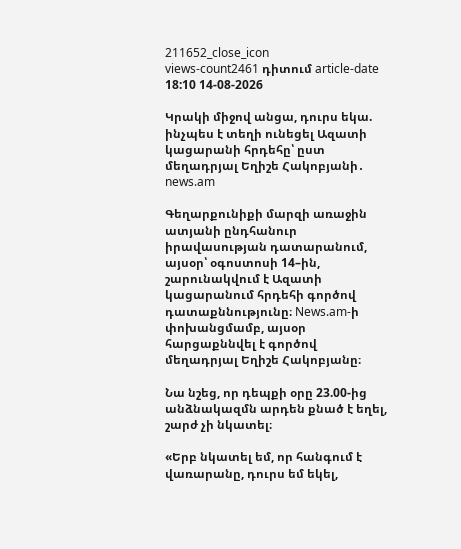211652_close_icon
views-count2461 դիտում article-date 18:10 14-08-2026

Կրակի միջով անցա, դուրս եկա. ինչպես է տեղի ունեցել Ազատի կացարանի հրդեհը՝ ըստ մեղադրյալ Եղիշե Հակոբյանի․ news.am

Գեղարքունիքի մարզի առաջին ատյանի ընդհանուր իրավասության դատարանում, այսօր՝ օգոստոսի 14–ին, շարունակվում է Ազատի կացարանում հրդեհի գործով դատաքննությունը։ News.am-ի փոխանցմամբ, այսօր հարցաքննվել է գործով մեղադրյալ Եղիշե Հակոբյանը։

Նա նշեց, որ դեպքի օրը 23.00-ից անձնակազմն արդեն քնած է եղել, շարժ չի նկատել։

«Երբ նկատել եմ, որ հանգում է վառարանը, դուրս եմ եկել,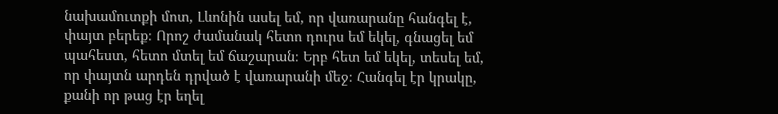նախամուտքի մոտ, Լևոնին ասել եմ, որ վառարանը հանգել է, փայտ բերեք։ Որոշ ժամանակ հետո դուրս եմ եկել, գնացել եմ պահեստ, հետո մտել եմ ճաշարան։ Երբ հետ եմ եկել, տեսել եմ, որ փայտն արդեն դրված է վառարանի մեջ։ Հանգել էր կրակը, քանի որ թաց էր եղել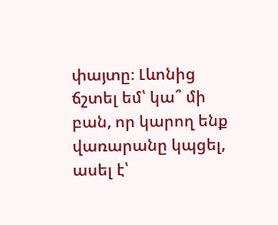փայտը։ Լևոնից ճշտել եմ՝ կա՞ մի բան, որ կարող ենք վառարանը կպցել, ասել է՝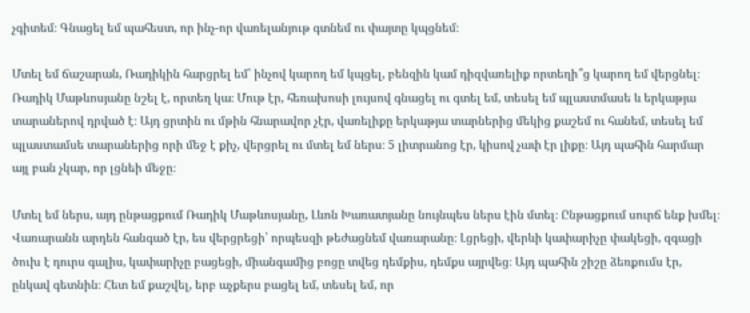չգիտեմ։ Գնացել եմ պահեստ, որ ինչ-որ վառելանյութ գտնեմ ու փայտը կպցնեմ։

Մտել եմ ճաշարան, Ռադիկին հարցրել եմ՝ ինչով կարող եմ կպցել, բենզին կամ դիզվառելիք որտեղի՞ց կարող եմ վերցնել։ Ռադիկ Մաթևոսյանը նշել է, որտեղ կա։ Մութ էր, հեռախոսի լույսով գնացել ու գտել եմ, տեսել եմ պլաստմասե և երկաթյա տարաներով դրված է։ Այդ ցրտին ու մթին հնարավոր չէր, վառելիքը երկաթյա տարներից մեկից քաշեմ ու հանեմ, տեսել եմ պլաստամսե տարաներից որի մեջ է քիչ, վերցրել ու մտել եմ ներս։ 5 լիտրանոց էր, կիսով չափ էր լիքը։ Այդ պահին հարմար այլ բան չկար, որ լցնեի մեջը։

Մտել եմ ներս, այդ ընթացքում Ռադիկ Մաթևոսյանը, Լևոն Խառատյանը նույնպես ներս էին մտել։ Ընթացքում սուրճ ենք խմել։ Վառարանն արդեն հանգած էր, ես վերցրեցի՝ որպեսզի թեժացնեմ վառարանը։ Լցրեցի, վերևի կափարիչը փակեցի, զգացի ծուխ է դուրս գալիս, կափարիչը բացեցի, միանգամից բոցը տվեց դեմքիս, դեմքս այրվեց։ Այդ պահին շիշը ձեռքումս էր, ընկավ գետնին։ Հետ եմ քաշվել, երբ աչքերս բացել եմ, տեսել եմ, որ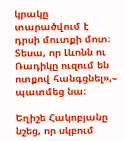կրակը տարածվում է  դրսի մուտքի մոտ։ Տեսա, որ Լևոնն ու Ռադիկը ուզում են ոտքով հանգցնել»,– պատմեց նա։

Եղիշե Հակոբյանը նշեց, որ սկբում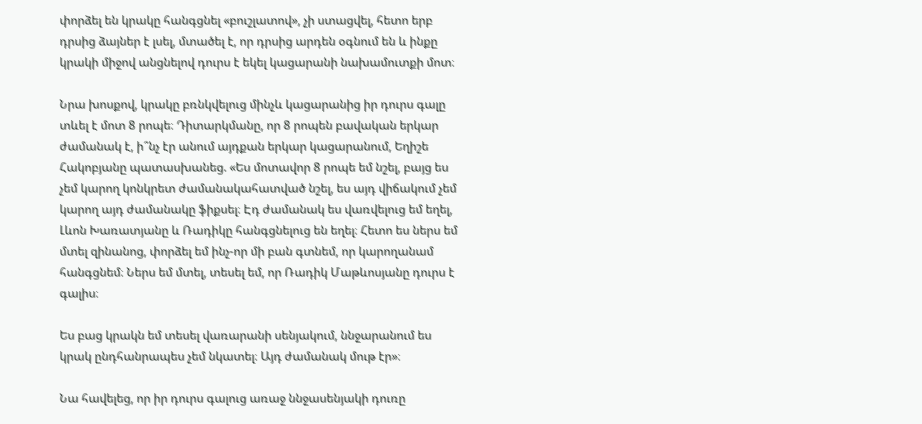փորձել են կրակը հանգցնել «բուշլատով», չի ստացվել, հետո երբ դրսից ձայներ է լսել, մտածել է, որ դրսից արդեն օգնում են և ինքը կրակի միջով անցնելով դուրս է եկել կացարանի նախամուտքի մոտ։

Նրա խոսքով, կրակը բռնկվելուց մինչև կացարանից իր դուրս գալը տևել է մոտ 8 րոպե։ Դիտարկմանը, որ 8 րոպեն բավական երկար ժամանակ է, ի՞նչ էր անում այդքան երկար կացարանում, Եղիշե Հակոբյանը պատասխանեց. «Ես մոտավոր 8 րոպե եմ նշել, բայց ես չեմ կարող կոնկրետ ժամանակահատված նշել, ես այդ վիճակում չեմ կարող այդ ժամանակը ֆիքսել։ Էդ ժամանակ ես վառվելուց եմ եղել, Լևոն Խառատյանը և Ռադիկը հանգցնելուց են եղել։ Հետո ես ներս եմ մտել զինանոց, փորձել եմ ինչ-որ մի բան գտնեմ, որ կարողանամ հանգցնեմ։ Ներս եմ մտել, տեսել եմ, որ Ռադիկ Մաթևոսյանը դուրս է գալիս։

Ես բաց կրակն եմ տեսել վառարանի սենյակում, ննջարանում ես կրակ ընդհանրապես չեմ նկատել։ Այդ ժամանակ մութ էր»։

Նա հավելեց, որ իր դուրս գալուց առաջ ննջասենյակի դուռը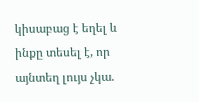կիսաբաց է եղել և ինքը տեսել է, որ այնտեղ լույս չկա.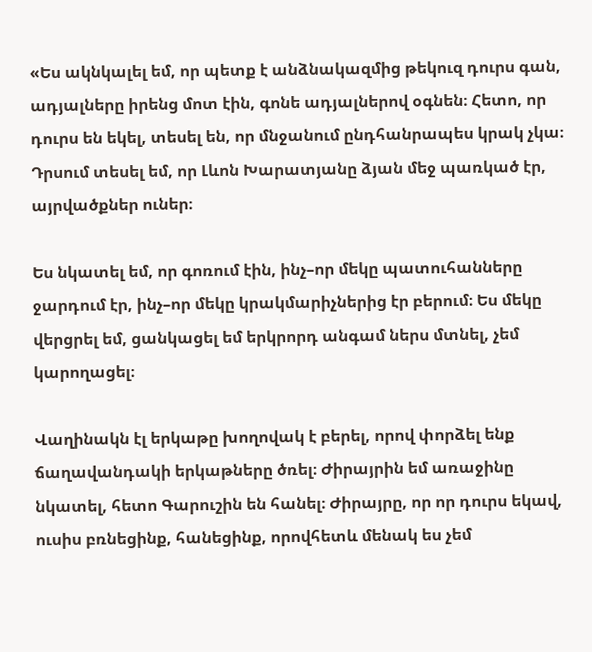«Ես ակնկալել եմ, որ պետք է անձնակազմից թեկուզ դուրս գան, ադյալները իրենց մոտ էին, գոնե ադյալներով օգնեն։ Հետո, որ դուրս են եկել, տեսել են, որ մնջանում ընդհանրապես կրակ չկա։ Դրսում տեսել եմ, որ Լևոն Խարատյանը ձյան մեջ պառկած էր, այրվածքներ ուներ։

Ես նկատել եմ, որ գոռում էին, ինչ–որ մեկը պատուհանները ջարդում էր, ինչ–որ մեկը կրակմարիչներից էր բերում։ Ես մեկը վերցրել եմ, ցանկացել եմ երկրորդ անգամ ներս մտնել, չեմ կարողացել։

Վաղինակն էլ երկաթը խողովակ է բերել, որով փորձել ենք ճաղավանդակի երկաթները ծռել։ Ժիրայրին եմ առաջինը նկատել, հետո Գարուշին են հանել։ Ժիրայրը, որ որ դուրս եկավ, ուսիս բռնեցինք, հանեցինք, որովհետև մենակ ես չեմ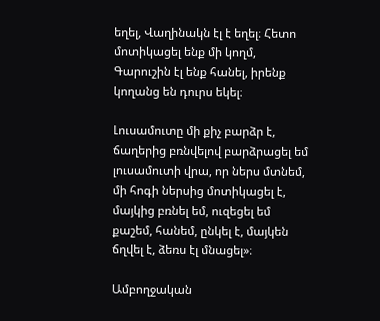եղել, Վաղինակն էլ է եղել։ Հետո մոտիկացել ենք մի կողմ, Գարուշին էլ ենք հանել, իրենք կողանց են դուրս եկել։

Լուսամուտը մի քիչ բարձր է, ճաղերից բռնվելով բարձրացել եմ լուսամուտի վրա, որ ներս մտնեմ, մի հոգի ներսից մոտիկացել է, մայկից բռնել եմ, ուզեցել եմ քաշեմ, հանեմ, ընկել է, մայկեն ճղվել է, ձեռս էլ մնացել»։

Ամբողջական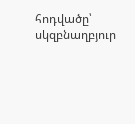հոդվածը՝ սկզբնաղբյուր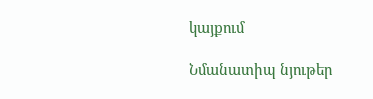կայքում

Նմանատիպ նյութեր